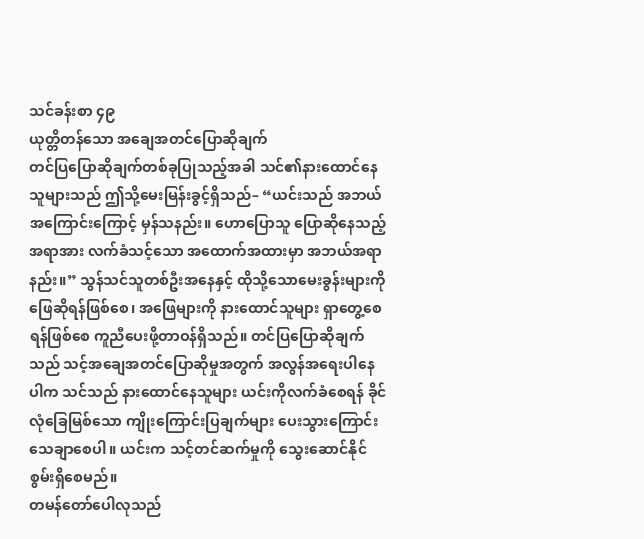သင်ခန်းစာ ၄၉
ယုတ္တိတန်သော အချေအတင်ပြောဆိုချက်
တင်ပြပြောဆိုချက်တစ်ခုပြုသည့်အခါ သင်၏နားထောင်နေသူများသည် ဤသို့မေးမြန်းခွင့်ရှိသည်– “ယင်းသည် အဘယ်အကြောင်းကြောင့် မှန်သနည်း။ ဟောပြောသူ ပြောဆိုနေသည့်အရာအား လက်ခံသင့်သော အထောက်အထားမှာ အဘယ်အရာနည်း။” သွန်သင်သူတစ်ဦးအနေနှင့် ထိုသို့သောမေးခွန်းများကို ဖြေဆိုရန်ဖြစ်စေ၊ အဖြေများကို နားထောင်သူများ ရှာတွေ့စေရန်ဖြစ်စေ ကူညီပေးဖို့တာဝန်ရှိသည်။ တင်ပြပြောဆိုချက်သည် သင့်အချေအတင်ပြောဆိုမှုအတွက် အလွန်အရေးပါနေပါက သင်သည် နားထောင်နေသူများ ယင်းကိုလက်ခံစေရန် ခိုင်လုံခြေမြစ်သော ကျိုးကြောင်းပြချက်များ ပေးသွားကြောင်း သေချာစေပါ။ ယင်းက သင့်တင်ဆက်မှုကို သွေးဆောင်နိုင်စွမ်းရှိစေမည်။
တမန်တော်ပေါလုသည်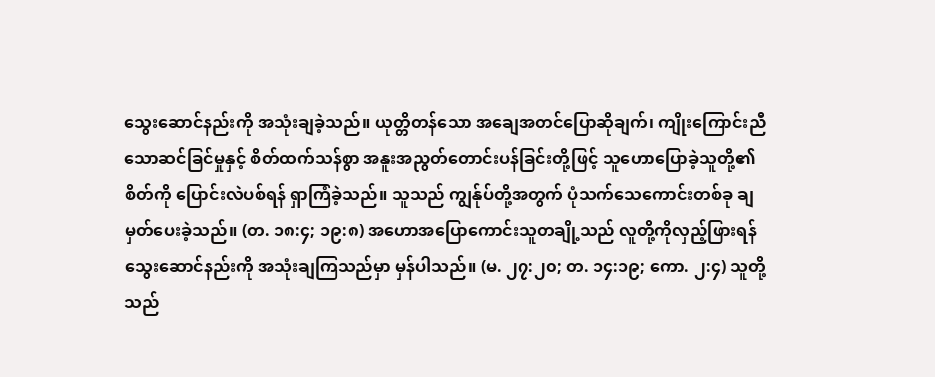သွေးဆောင်နည်းကို အသုံးချခဲ့သည်။ ယုတ္တိတန်သော အချေအတင်ပြောဆိုချက်၊ ကျိုးကြောင်းညီသောဆင်ခြင်မှုနှင့် စိတ်ထက်သန်စွာ အနူးအညွတ်တောင်းပန်ခြင်းတို့ဖြင့် သူဟောပြောခဲ့သူတို့၏စိတ်ကို ပြောင်းလဲပစ်ရန် ရှာကြံခဲ့သည်။ သူသည် ကျွန်ုပ်တို့အတွက် ပုံသက်သေကောင်းတစ်ခု ချမှတ်ပေးခဲ့သည်။ (တ. ၁၈:၄; ၁၉:၈) အဟောအပြောကောင်းသူတချို့သည် လူတို့ကိုလှည့်ဖြားရန် သွေးဆောင်နည်းကို အသုံးချကြသည်မှာ မှန်ပါသည်။ (မ. ၂၇:၂၀; တ. ၁၄:၁၉; ကော. ၂:၄) သူတို့သည်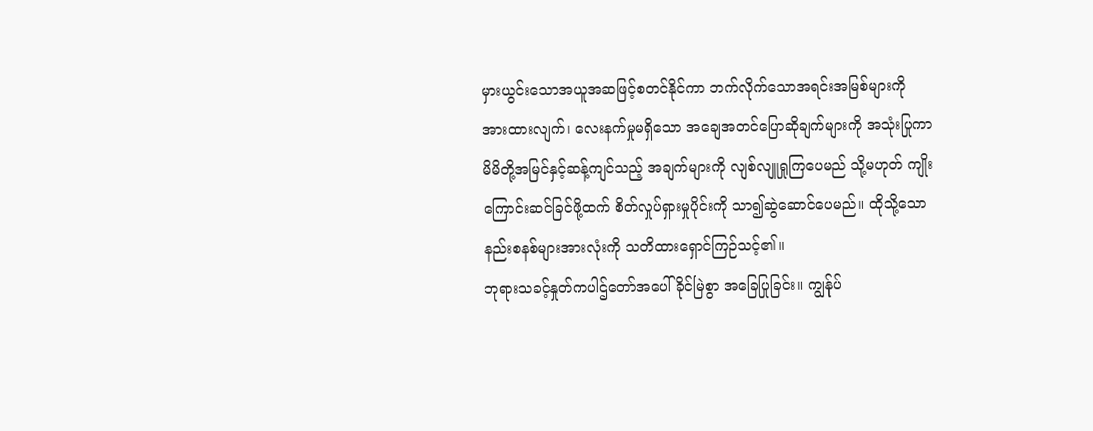မှားယွင်းသောအယူအဆဖြင့်စတင်နိုင်ကာ ဘက်လိုက်သောအရင်းအမြစ်များကို အားထားလျက်၊ လေးနက်မှုမရှိသော အချေအတင်ပြောဆိုချက်များကို အသုံးပြုကာ မိမိတို့အမြင်နှင့်ဆန့်ကျင်သည့် အချက်များကို လျစ်လျူရှုကြပေမည် သို့မဟုတ် ကျိုးကြောင်းဆင်ခြင်ဖို့ထက် စိတ်လှုပ်ရှားမှုပိုင်းကို သာ၍ဆွဲဆောင်ပေမည်။ ထိုသို့သော နည်းစနစ်များအားလုံးကို သတိထားရှောင်ကြဉ်သင့်၏။
ဘုရားသခင့်နှုတ်ကပါဌ်တော်အပေါ် ခိုင်မြဲစွာ အခြေပြုခြင်း။ ကျွန်ုပ်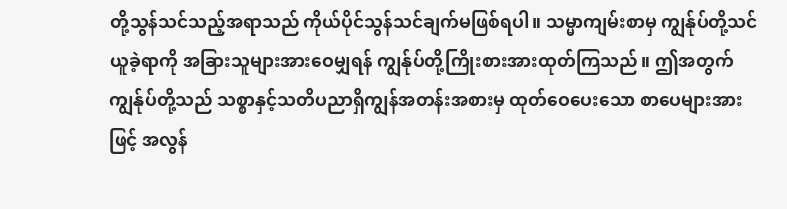တို့သွန်သင်သည့်အရာသည် ကိုယ်ပိုင်သွန်သင်ချက်မဖြစ်ရပါ။ သမ္မာကျမ်းစာမှ ကျွန်ုပ်တို့သင်ယူခဲ့ရာကို အခြားသူများအားဝေမျှရန် ကျွန်ုပ်တို့ကြိုးစားအားထုတ်ကြသည်။ ဤအတွက် ကျွန်ုပ်တို့သည် သစ္စာနှင့်သတိပညာရှိကျွန်အတန်းအစားမှ ထုတ်ဝေပေးသော စာပေများအားဖြင့် အလွန်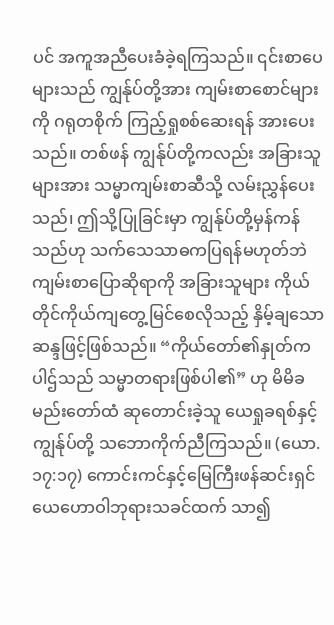ပင် အကူအညီပေးခံခဲ့ရကြသည်။ ၎င်းစာပေများသည် ကျွန်ုပ်တို့အား ကျမ်းစာစောင်များကို ဂရုတစိုက် ကြည့်ရှုစစ်ဆေးရန် အားပေးသည်။ တစ်ဖန် ကျွန်ုပ်တို့ကလည်း အခြားသူများအား သမ္မာကျမ်းစာဆီသို့ လမ်းညွှန်ပေးသည်၊ ဤသို့ပြုခြင်းမှာ ကျွန်ုပ်တို့မှန်ကန်သည်ဟု သက်သေသာဓကပြရန်မဟုတ်ဘဲ ကျမ်းစာပြောဆိုရာကို အခြားသူများ ကိုယ်တိုင်ကိုယ်ကျတွေ့မြင်စေလိုသည့် နှိမ့်ချသောဆန္ဒဖြင့်ဖြစ်သည်။ “ကိုယ်တော်၏နှုတ်ကပါဌ်သည် သမ္မာတရားဖြစ်ပါ၏” ဟု မိမိခမည်းတော်ထံ ဆုတောင်းခဲ့သူ ယေရှုခရစ်နှင့် ကျွန်ုပ်တို့ သဘောကိုက်ညီကြသည်။ (ယော. ၁၇:၁၇) ကောင်းကင်နှင့်မြေကြီးဖန်ဆင်းရှင် ယေဟောဝါဘုရားသခင်ထက် သာ၍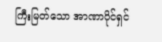ကြီးမြတ်သော အာဏာပိုင်ရှင်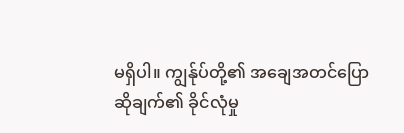မရှိပါ။ ကျွန်ုပ်တို့၏ အချေအတင်ပြောဆိုချက်၏ ခိုင်လုံမှု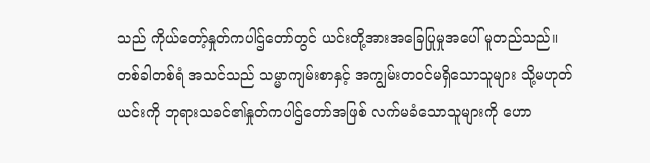သည် ကိုယ်တော့်နှုတ်ကပါဌ်တော်တွင် ယင်းတို့အားအခြေပြုမှုအပေါ် မူတည်သည်။
တစ်ခါတစ်ရံ အသင်သည် သမ္မာကျမ်းစာနှင့် အကျွမ်းတဝင်မရှိသောသူများ သို့မဟုတ် ယင်းကို ဘုရားသခင်၏နှုတ်ကပါဌ်တော်အဖြစ် လက်မခံသောသူများကို ဟော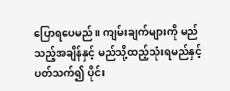ပြောရပေမည်။ ကျမ်းချက်များကို မည်သည့်အချိန်နှင့် မည်သို့ထည့်သုံးရမည်နှင့်ပတ်သက်၍ ပိုင်း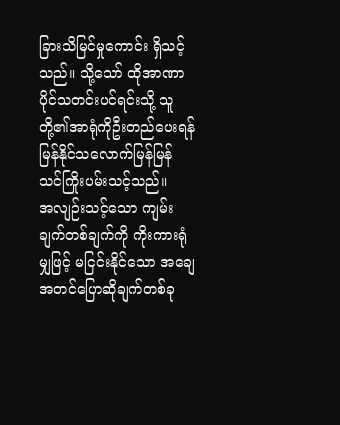ခြားသိမြင်မှုကောင်း ရှိသင့်သည်။ သို့သော် ထိုအာဏာပိုင်သတင်းပင်ရင်းသို့ သူတို့၏အာရုံကိုဦးတည်ပေးရန် မြန်နိုင်သလောက်မြန်မြန် သင်ကြိုးပမ်းသင့်သည်။
အလျဉ်းသင့်သော ကျမ်းချက်တစ်ချက်ကို ကိုးကားရုံမျှဖြင့် မငြင်းနိုင်သော အချေအတင်ပြောဆိုချက်တစ်ခု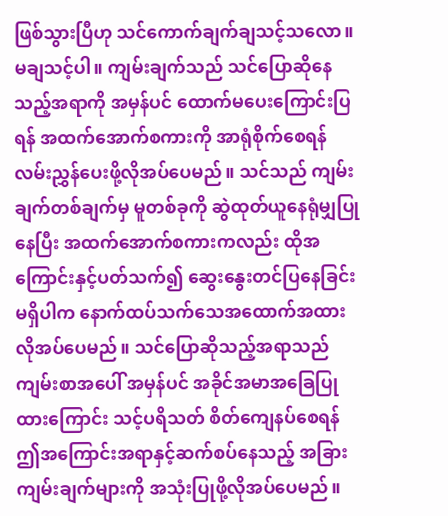ဖြစ်သွားပြီဟု သင်ကောက်ချက်ချသင့်သလော။ မချသင့်ပါ။ ကျမ်းချက်သည် သင်ပြောဆိုနေသည့်အရာကို အမှန်ပင် ထောက်မပေးကြောင်းပြရန် အထက်အောက်စကားကို အာရုံစိုက်စေရန် လမ်းညွှန်ပေးဖို့လိုအပ်ပေမည်။ သင်သည် ကျမ်းချက်တစ်ချက်မှ မူတစ်ခုကို ဆွဲထုတ်ယူနေရုံမျှပြုနေပြီး အထက်အောက်စကားကလည်း ထိုအကြောင်းနှင့်ပတ်သက်၍ ဆွေးနွေးတင်ပြနေခြင်းမရှိပါက နောက်ထပ်သက်သေအထောက်အထား လိုအပ်ပေမည်။ သင်ပြောဆိုသည့်အရာသည် ကျမ်းစာအပေါ် အမှန်ပင် အခိုင်အမာအခြေပြုထားကြောင်း သင့်ပရိသတ် စိတ်ကျေနပ်စေရန် ဤအကြောင်းအရာနှင့်ဆက်စပ်နေသည့် အခြားကျမ်းချက်များကို အသုံးပြုဖို့လိုအပ်ပေမည်။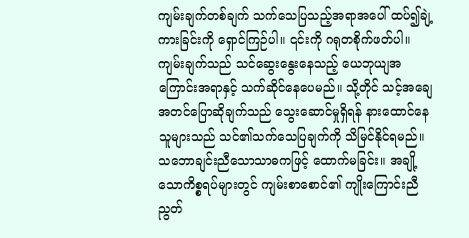ကျမ်းချက်တစ်ချက် သက်သေပြသည့်အရာအပေါ် ထပ်၍ချဲ့ကားခြင်းကို ရှောင်ကြဉ်ပါ။ ၎င်းကို ဂရုတစိုက်ဖတ်ပါ။ ကျမ်းချက်သည် သင်ဆွေးနွေးနေသည့် ယေဘုယျအကြောင်းအရာနှင့် သက်ဆိုင်နေပေမည်။ သို့တိုင် သင့်အချေအတင်ပြောဆိုချက်သည် သွေးဆောင်မှုရှိရန် နားထောင်နေသူများသည် သင်၏သက်သေပြချက်ကို သိမြင်နိုင်ရမည်။
သဘောချင်းညီသောသာဓကဖြင့် ထောက်မခြင်း။ အချို့သောကိစ္စရပ်များတွင် ကျမ်းစာစောင်၏ ကျိုးကြောင်းညီညွတ်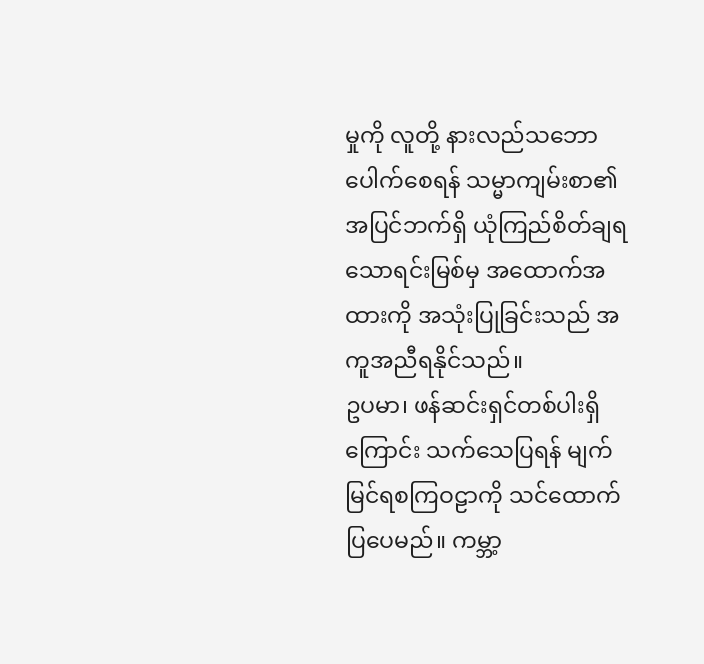မှုကို လူတို့ နားလည်သဘောပေါက်စေရန် သမ္မာကျမ်းစာ၏အပြင်ဘက်ရှိ ယုံကြည်စိတ်ချရသောရင်းမြစ်မှ အထောက်အထားကို အသုံးပြုခြင်းသည် အကူအညီရနိုင်သည်။
ဥပမာ၊ ဖန်ဆင်းရှင်တစ်ပါးရှိကြောင်း သက်သေပြရန် မျက်မြင်ရစကြဝဠာကို သင်ထောက်ပြပေမည်။ ကမ္ဘာ့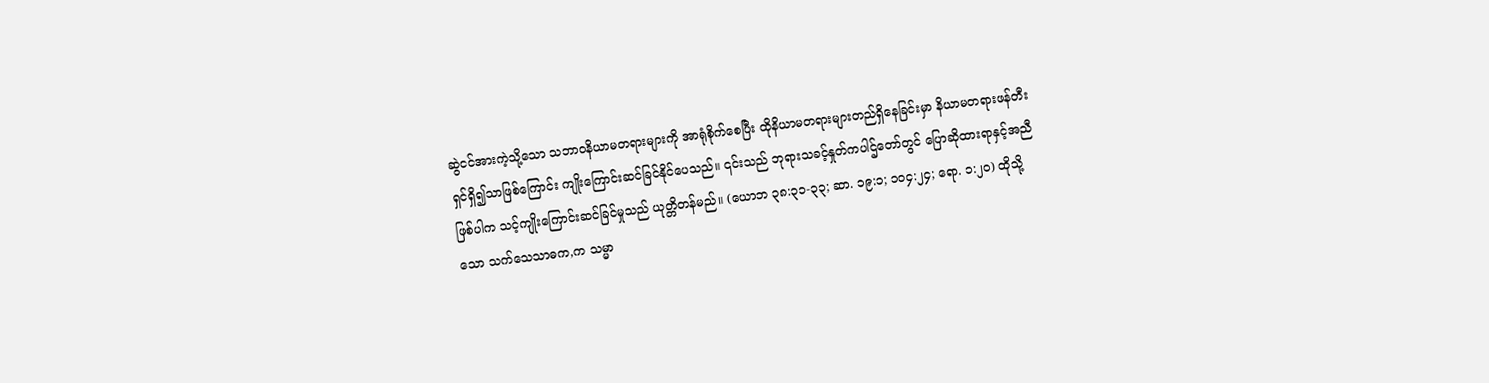ဆွဲငင်အားကဲ့သို့သော သဘာဝနိယာမတရားများကို အာရုံစိုက်စေပြီး ထိုနိယာမတရားများတည်ရှိနေခြင်းမှာ နိယာမတရားဖန်တီးရှင်ရှိ၍သာဖြစ်ကြောင်း ကျိုးကြောင်းဆင်ခြင်နိုင်ပေသည်။ ၎င်းသည် ဘုရားသခင့်နှုတ်ကပါဌ်တော်တွင် ပြောဆိုထားရာနှင့်အညီဖြစ်ပါက သင့်ကျိုးကြောင်းဆင်ခြင်မှုသည် ယုတ္တိတန်မည်။ (ယောဘ ၃၈:၃၁-၃၃; ဆာ. ၁၉:၁; ၁၀၄:၂၄; ရော. ၁:၂၀) ထိုသို့သော သက်သေသာဓက,က သမ္မာ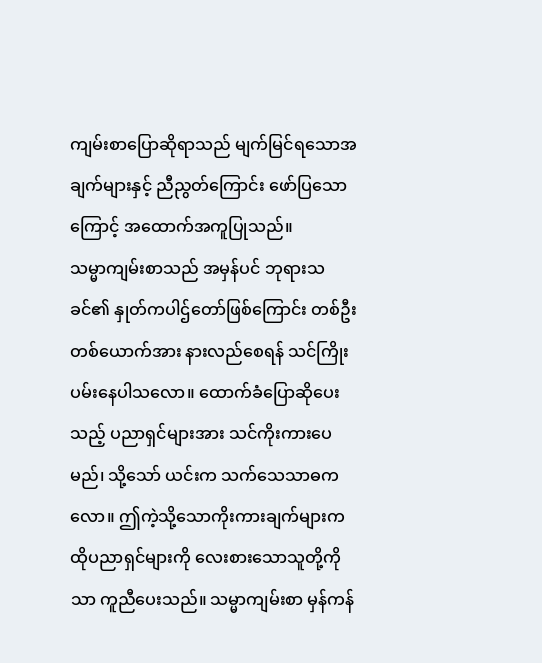ကျမ်းစာပြောဆိုရာသည် မျက်မြင်ရသောအချက်များနှင့် ညီညွတ်ကြောင်း ဖော်ပြသောကြောင့် အထောက်အကူပြုသည်။
သမ္မာကျမ်းစာသည် အမှန်ပင် ဘုရားသခင်၏ နှုတ်ကပါဌ်တော်ဖြစ်ကြောင်း တစ်ဦးတစ်ယောက်အား နားလည်စေရန် သင်ကြိုးပမ်းနေပါသလော။ ထောက်ခံပြောဆိုပေးသည့် ပညာရှင်များအား သင်ကိုးကားပေမည်၊ သို့သော် ယင်းက သက်သေသာဓကလော။ ဤကဲ့သို့သောကိုးကားချက်များက ထိုပညာရှင်များကို လေးစားသောသူတို့ကိုသာ ကူညီပေးသည်။ သမ္မာကျမ်းစာ မှန်ကန်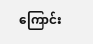ကြောင်း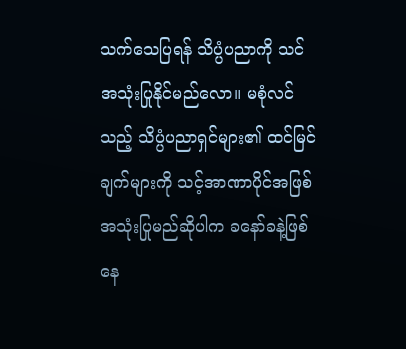သက်သေပြရန် သိပ္ပံပညာကို သင်အသုံးပြုနိုင်မည်လော။ မစုံလင်သည့် သိပ္ပံပညာရှင်များ၏ ထင်မြင်ချက်များကို သင့်အာဏာပိုင်အဖြစ် အသုံးပြုမည်ဆိုပါက ခနော်ခနဲ့ဖြစ်နေ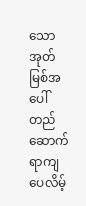သော အုတ်မြစ်အပေါ် တည်ဆောက်ရာကျပေလိမ့်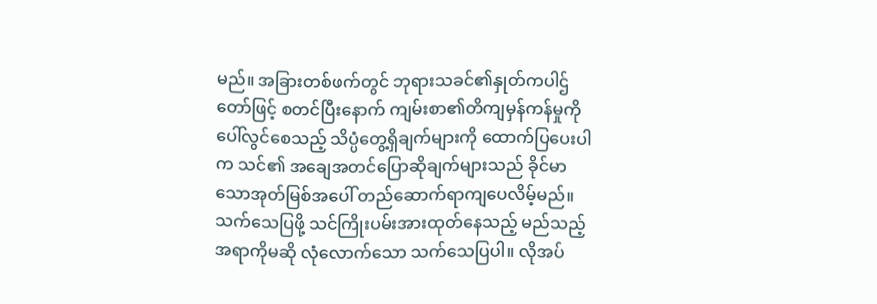မည်။ အခြားတစ်ဖက်တွင် ဘုရားသခင်၏နှုတ်ကပါဌ်တော်ဖြင့် စတင်ပြီးနောက် ကျမ်းစာ၏တိကျမှန်ကန်မှုကို ပေါ်လွင်စေသည့် သိပ္ပံတွေ့ရှိချက်များကို ထောက်ပြပေးပါက သင်၏ အချေအတင်ပြောဆိုချက်များသည် ခိုင်မာသောအုတ်မြစ်အပေါ် တည်ဆောက်ရာကျပေလိမ့်မည်။
သက်သေပြဖို့ သင်ကြိုးပမ်းအားထုတ်နေသည့် မည်သည့်အရာကိုမဆို လုံလောက်သော သက်သေပြပါ။ လိုအပ်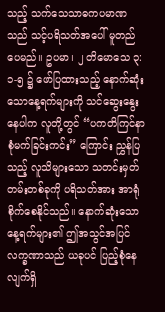သည့် သက်သေသာဓကပမာဏသည် သင့်ပရိသတ်အပေါ် မူတည်ပေမည်။ ဥပမာ၊ ၂ တိမောသေ ၃:၁-၅ ၌ ဖော်ပြထားသည့် နောက်ဆုံးသောနေ့ရက်များကို သင်ဆွေးနွေးနေပါက လူတို့တွင် “ပကတိကြင်နာစုံမက်ခြင်းကင်း” ကြောင်း ညွှန်ပြသည့် လူသိများသော သတင်းမှတ်တမ်းတစ်ခုကို ပရိသတ်အား အာရုံစိုက်စေနိုင်သည်။ နောက်ဆုံးသော နေ့ရက်များ၏ ဤအသွင်အပြင်လက္ခဏာသည် ယခုပင် ပြည့်စုံနေလျက်ရှိ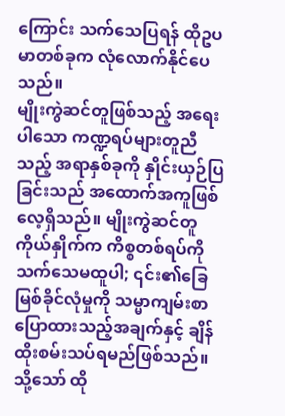ကြောင်း သက်သေပြရန် ထိုဥပမာတစ်ခုက လုံလောက်နိုင်ပေသည်။
မျိုးကွဲဆင်တူဖြစ်သည့် အရေးပါသော ကဏ္ဍရပ်များတူညီသည့် အရာနှစ်ခုကို နှိုင်းယှဉ်ပြခြင်းသည် အထောက်အကူဖြစ်လေ့ရှိသည်။ မျိုးကွဲဆင်တူကိုယ်နှိုက်က ကိစ္စတစ်ရပ်ကို သက်သေမထူပါ; ၎င်း၏ခြေမြစ်ခိုင်လုံမှုကို သမ္မာကျမ်းစာပြောထားသည့်အချက်နှင့် ချိန်ထိုးစမ်းသပ်ရမည်ဖြစ်သည်။ သို့သော် ထို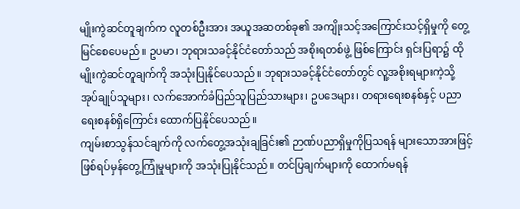မျိုးကွဲဆင်တူချက်က လူတစ်ဦးအား အယူအဆတစ်ခု၏ အကျိုးသင့်အကြောင်းသင့်ရှိမှုကို တွေ့ မြင်စေပေမည်။ ဥပမာ၊ ဘုရားသခင့်နိုင်ငံတော်သည် အစိုးရတစ်ဖွဲ့ ဖြစ်ကြောင်း ရှင်းပြရာ၌ ထိုမျိုးကွဲဆင်တူချက်ကို အသုံးပြုနိုင်ပေသည်။ ဘုရားသခင့်နိုင်ငံတော်တွင် လူ့အစိုးရများကဲ့သို့ အုပ်ချုပ်သူများ၊ လက်အောက်ခံပြည်သူပြည်သားများ၊ ဥပဒေများ၊ တရားရေးစနစ်နှင့် ပညာရေးစနစ်ရှိကြောင်း ထောက်ပြနိုင်ပေသည်။
ကျမ်းစာသွန်သင်ချက်ကို လက်တွေ့အသုံးချခြင်း၏ ဉာဏ်ပညာရှိမှုကိုပြသရန် များသောအားဖြင့် ဖြစ်ရပ်မှန်တွေ့ကြုံမှုများကို အသုံးပြုနိုင်သည်။ တင်ပြချက်များကို ထောက်မရန်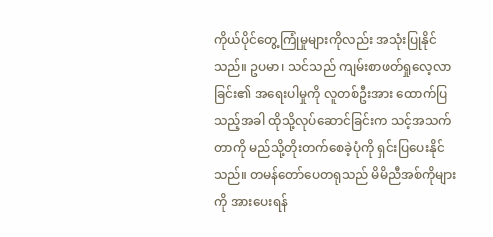ကိုယ်ပိုင်တွေ့ကြုံမှုများကိုလည်း အသုံးပြုနိုင်သည်။ ဥပမာ၊ သင်သည် ကျမ်းစာဖတ်ရှုလေ့လာခြင်း၏ အရေးပါမှုကို လူတစ်ဦးအား ထောက်ပြသည့်အခါ ထိုသို့လုပ်ဆောင်ခြင်းက သင့်အသက်တာကို မည်သို့တိုးတက်စေခဲ့ပုံကို ရှင်းပြပေးနိုင်သည်။ တမန်တော်ပေတရုသည် မိမိညီအစ်ကိုများကို အားပေးရန်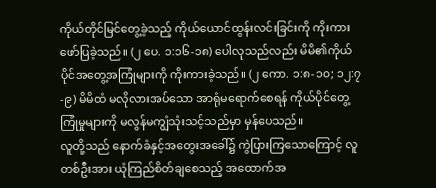ကိုယ်တိုင်မြင်တွေ့ခဲ့သည့် ကိုယ်ယောင်ထွန်းလင်းခြင်းကို ကိုးကားဖော်ပြခဲ့သည်။ (၂ ပေ. ၁:၁၆-၁၈) ပေါလုသည်လည်း မိမိ၏ကိုယ်ပိုင်အတွေ့အကြုံများကို ကိုးကားခဲ့သည်။ (၂ ကော. ၁:၈-၁၀; ၁၂:၇-၉) မိမိထံ မလိုလားအပ်သော အာရုံမရောက်စေရန် ကိုယ်ပိုင်တွေ့ကြုံမှုများကို မလွန်မကျွံသုံးသင့်သည်မှာ မှန်ပေသည်။
လူတို့သည် နောက်ခံနှင့်အတွေးအခေါ်၌ ကွဲပြားကြသောကြောင့် လူတစ်ဦးအား ယုံကြည်စိတ်ချစေသည့် အထောက်အ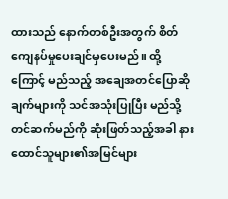ထားသည် နောက်တစ်ဦးအတွက် စိတ်ကျေနပ်မှုပေးချင်မှပေးမည်။ ထို့ကြောင့် မည်သည့် အချေအတင်ပြောဆိုချက်များကို သင်အသုံးပြုပြီး မည်သို့တင်ဆက်မည်ကို ဆုံးဖြတ်သည့်အခါ နားထောင်သူများ၏အမြင်များ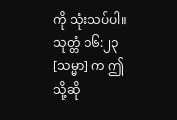ကို သုံးသပ်ပါ။ သုတ္တံ ၁၆:၂၃ [သမ္မာ] က ဤသို့ဆို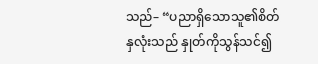သည်– “ပညာရှိသောသူ၏စိတ်နှလုံးသည် နှုတ်ကိုသွန်သင်၍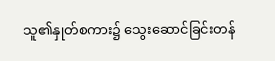သူ၏နှုတ်စကား၌ သွေးဆောင်ခြင်းတန်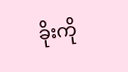ခိုးကို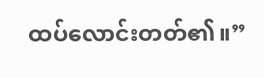ထပ်လောင်းတတ်၏။”